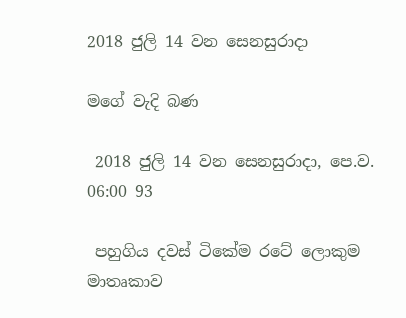2018 ජුලි 14 වන සෙනසුරාදා

මගේ වැදි බණ

 2018 ජුලි 14 වන සෙනසුරාදා, පෙ.ව. 06:00 93

 පහුගිය දවස් ටිකේම රටේ ලොකුම මාතෘකාව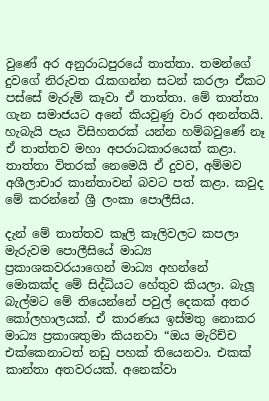වුණේ අර අනුරාධපුරයේ තාත්තා. තමන්ගේ දුවගේ නිරුවත රැකගන්න සටන් කරලා ඒකට පස්සේ මැරුම් කෑවා ඒ තාත්තා. මේ තාත්තා ගැන සමාජයට අනේ කියවුණු වාර අනන්තයි. හැබැයි පැය විසිහතරක් යන්න හම්බවුණේ නෑ ඒ තාත්තව මහා අපරාධකාරයෙක් කළා. තාත්තා විතරක් නෙමෙයි ඒ දුවව, අම්මව අශීලාචාර කාන්තාවන් බවට පත් කළා. කවුද මේ කරන්නේ ශ්‍රී ලංකා පොලීසිය.

දැන් මේ තාත්තව කෑලි කෑලිවලට කපලා මැරුවම පොලීසියේ මාධ්‍ය ප්‍රකාශකවරයාගෙන් මාධ්‍ය අහන්නේ මොකක්ද මේ සිද්ධියට හේතුව කියලා. බැලූ බැල්මට මේ තියෙන්නේ පවුල් දෙකක් අතර කෝලහාලයක්. ඒ කාරණය ඉස්මතු නොකර මාධ්‍ය ප්‍රකාශතුමා කියනවා “ඔය මැරිච්ච එක්කෙනාටත් නඩු පහක් තියෙනවා. එකක් කාන්තා අතවරයක්. අනෙක්වා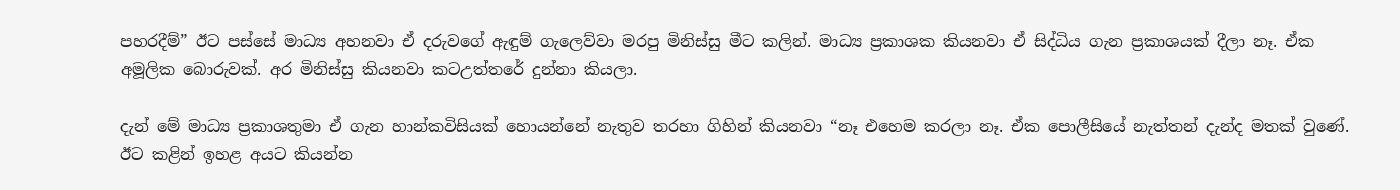පහරදීම්” ඊට පස්සේ මාධ්‍ය අහනවා ඒ දරුවගේ ඇඳුම් ගැලෙව්වා මරපු මිනිස්සු මීට කලින්. මාධ්‍ය ප්‍රකාශක කියනවා ඒ සිද්ධිය ගැන ප්‍රකාශයක් දීලා නෑ. ඒක අමූලික බොරුවක්. අර මිනිස්සු කියනවා කටඋත්තරේ දුන්නා කියලා.

දැන් මේ මාධ්‍ය ප්‍රකාශතුමා ඒ ගැන හාන්කවිසියක් හොයන්නේ නැතුව තරහා ගිහින් කියනවා “නෑ එහෙම කරලා නෑ. ඒක පොලීසියේ නැත්තන් දැන්ද මතක් වුණේ. ඊට කළින් ඉහළ අයට කියන්න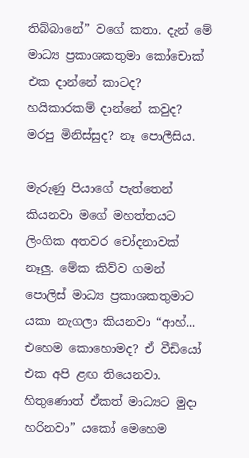තිබ්බානේ” වගේ කතා. දැන් මේ මාධ්‍ය ප්‍රකාශකතුමා කෝචොක් එක දාන්නේ කාටද? හයිකාරකම් දාන්නේ කවුද? මරපු මිනිස්සුද? නෑ පොලීසිය.

මැරුණු පියාගේ පැත්තෙන් කියනවා මගේ මහත්තයට ලිංගික අතවර චෝදනාවක් නෑලු. මේක කිව්ව ගමන් පොලිස් මාධ්‍ය ප්‍රකාශකතුමාට යකා නැගලා කියනවා “ආහ්... එහෙම කොහොමද? ඒ වීඩියෝ එක අපි ළඟ තියෙනවා. හිතුණොත් ඒකත් මාධ්‍යට මුදා හරිනවා” යකෝ මෙහෙම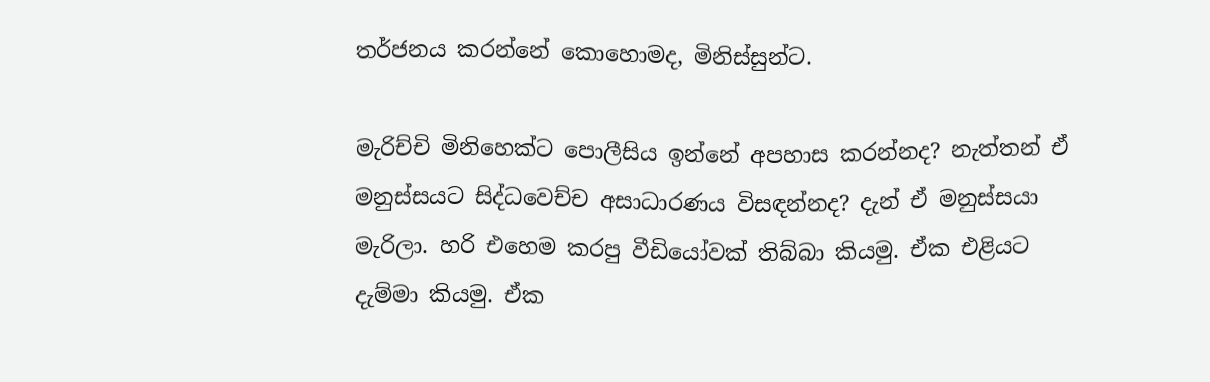තර්ජනය කරන්නේ කොහොමද, මිනිස්සුන්ට.

මැරිච්චි මිනිහෙක්ට පොලීසිය ඉන්නේ අපහාස කරන්නද? නැත්තන් ඒ මනුස්සයට සිද්ධවෙච්ච අසාධාරණය විසඳන්නද? දැන් ඒ මනුස්සයා මැරිලා. හරි එහෙම කරපු වීඩියෝවක් තිබ්බා කියමු. ඒක එළියට දැම්මා කියමු. ඒක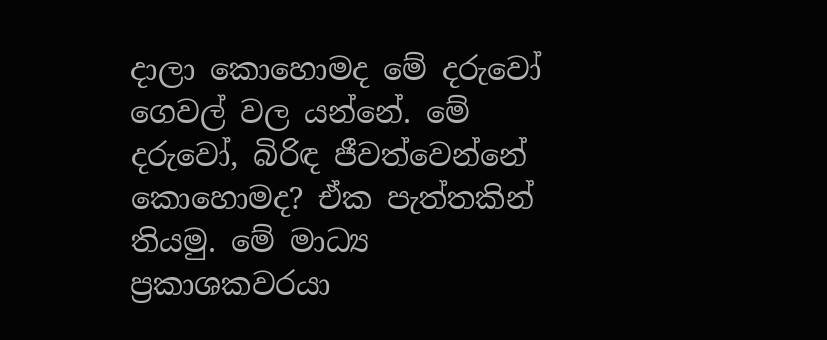දාලා කොහොමද මේ දරුවෝ ගෙවල් වල යන්නේ. මේ දරුවෝ, බිරිඳ ජීවත්වෙන්නේ කොහොමද? ඒක පැත්තකින් තියමු. මේ මාධ්‍ය ප්‍රකාශකවරයා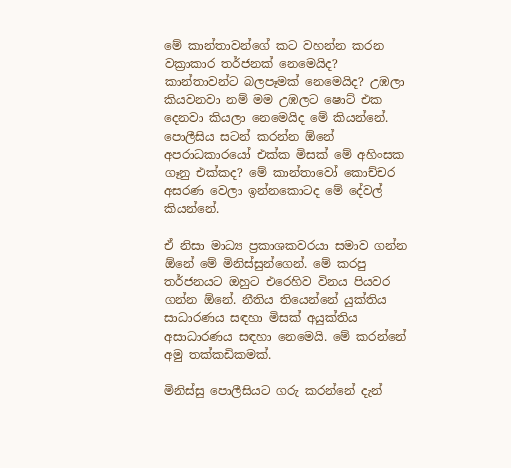මේ කාන්තාවන්ගේ කට වහන්න කරන වක්‍රාකාර තර්ජනක් නෙමෙයිද? කාන්තාවන්ට බලපෑමක් නෙමෙයිද? උඹලා කියවනවා නම් මම උඹලට ෂොට් එක දෙනවා කියලා නෙමෙයිද මේ කියන්නේ. පොලීසිය සටන් කරන්න ඕනේ අපරාධකාරයෝ එක්ක මිසක් මේ අහිංසක ගෑනු එක්කද? මේ කාන්තාවෝ කොච්චර අසරණ වෙලා ඉන්නකොටද මේ දේවල් කියන්නේ.

ඒ නිසා මාධ්‍ය ප්‍රකාශකවරයා සමාව ගන්න ඕනේ මේ මිනිස්සුන්ගෙන්. මේ කරපු තර්ජනයට ඔහුට එරෙහිව විනය පියවර ගන්න ඕනේ. නීතිය තියෙන්නේ යුක්තිය සාධාරණය සඳහා මිසක් අයුක්තිය අසාධාරණය සඳහා නෙමෙයි. මේ කරන්නේ අමු තක්කඩිකමක්.

මිනිස්සු පොලීසියට ගරු කරන්නේ දැන්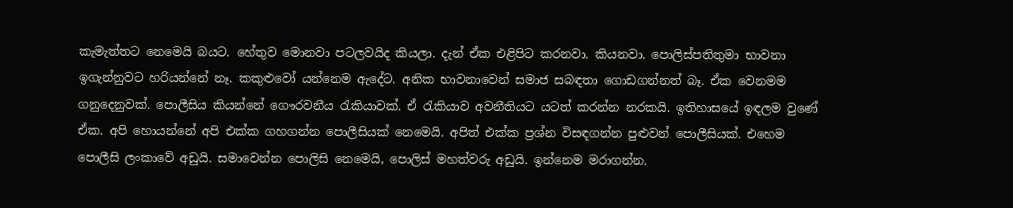කැමැත්තට නෙමෙයි බයට. හේතුව මොනවා පටලවයිද කියලා. දැන් ඒක එළිපිට කරනවා. කියනවා. පොලිස්පතිතුමා භාවනා ඉගැන්නුවට හරියන්නේ නෑ. කකුළුවෝ යන්නෙම ඇදේට. අනික භාවනාවෙන් සමාජ සබඳතා ගොඩගන්නත් බෑ. ඒක වෙනමම ගනුදෙනුවක්. පොලීසිය කියන්නේ ගෞරවනීය රැකියාවක්. ඒ රැකියාව අවනීතියට යටත් කරන්න නරකයි. ඉතිහාසයේ ඉඳලම වුණේ ඒක. අපි හොයන්නේ අපි එක්ක ගහගන්න පොලීසියක් නෙමෙයි. අපිත් එක්ක ප්‍රශ්න විසඳගන්න පුළුවන් පොලීසියක්. එහෙම පොලීසි ලංකාවේ අඩුයි. සමාවෙන්න පොලිසි නෙමෙයි, පොලිස් මහත්වරු අඩුයි. ඉන්නෙම මරාගන්න.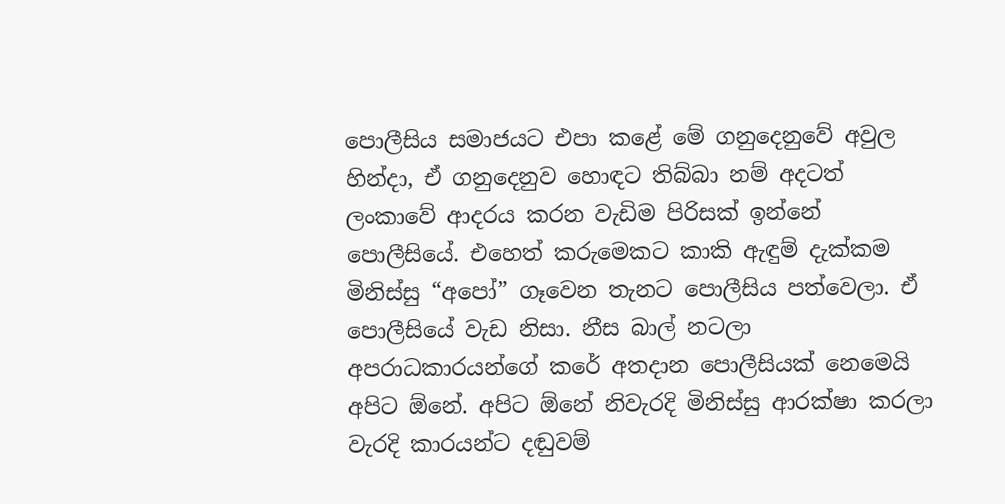පොලීසිය සමාජයට එපා කළේ මේ ගනුදෙනුවේ අවුල හින්දා, ඒ ගනුදෙනුව හොඳට තිබ්බා නම් අදටත් ලංකාවේ ආදරය කරන වැඩිම පිරිසක් ඉන්නේ පොලීසියේ. එහෙත් කරුමෙකට කාකි ඇඳුම් දැක්කම මිනිස්සු “අපෝ” ගෑවෙන තැනට පොලීසිය පත්වෙලා. ඒ පොලීසියේ වැඩ නිසා. නීස බාල් නටලා අපරාධකාරයන්ගේ කරේ අතදාන පොලීසියක් නෙමෙයි අපිට ඕනේ. අපිට ඕනේ නිවැරදි මිනිස්සු ආරක්ෂා කරලා වැරදි කාරයන්ට දඬුවම්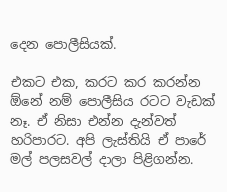දෙන පොලීසියක්.

එකට එක, කරට කර කරන්න ඕනේ නම් පොලීසිය රටට වැඩක් නෑ. ඒ නිසා එන්න දැන්වත් හරිපාරට. අපි ලැස්තියි ඒ පාරේ මල් පලසවල් දාලා පිළිගන්න.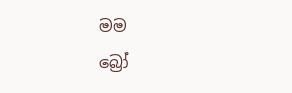මම
බ්‍රෝ